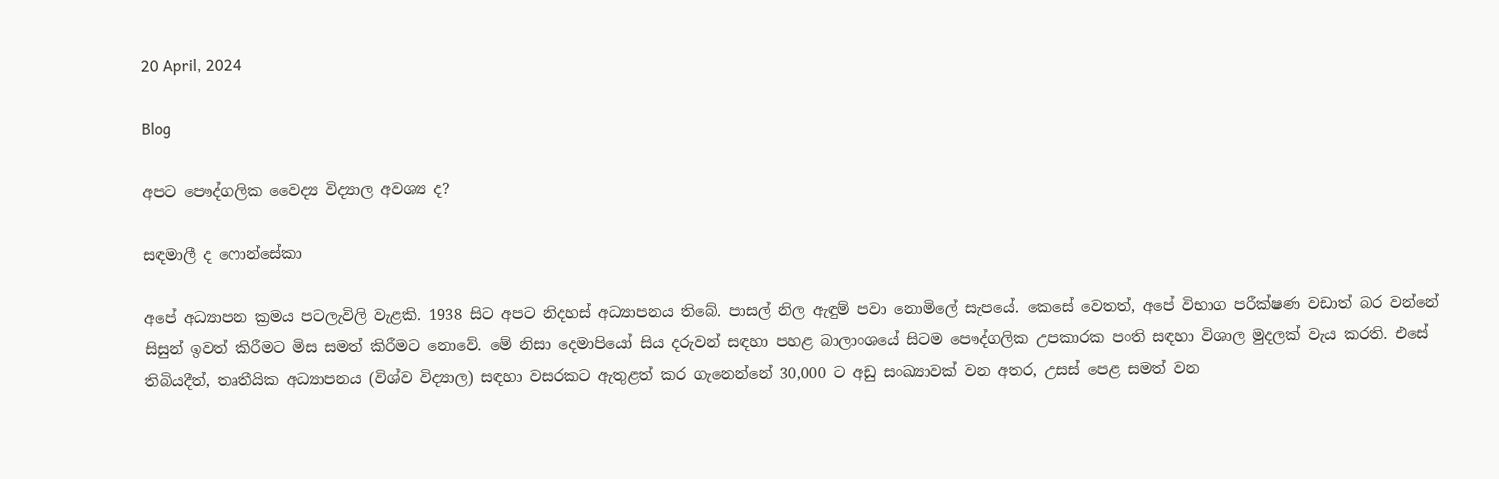20 April, 2024

Blog

අපට පෞද්ගලික වෛද්‍ය විද්‍යාල අවශ්‍ය ද?

සඳමාලී ද ෆොන්සේකා

අපේ අධ්‍යාපන ක්‍රමය පටලැවිලි වැළකි. 1938 සිට අපට නිදහස් අධ්‍යාපනය තිබේ. පාසල් නිල ඇඳුම් පවා නොමිලේ සැපයේ. කෙසේ වෙතත්, අපේ විභාග පරීක්ෂණ වඩාත් බර වන්නේ සිසුන් ඉවත් කිරීමට මිස සමත් කිරීමට නොවේ. මේ නිසා දෙමාපියෝ සිය දරුවන් සඳහා පහළ බාලාංශයේ සිටම පෞද්ගලික උපකාරක පංති සඳහා විශාල මුදලක් වැය කරති. එසේ තිබියදීත්, තෘතීයික අධ්‍යාපනය (විශ්ව විද්‍යාල) සඳහා වසරකට ඇතුළත් කර ගැනෙන්නේ 30,000 ට අඩු සංඛ්‍යාවක් වන අතර, උසස් පෙළ සමත් වන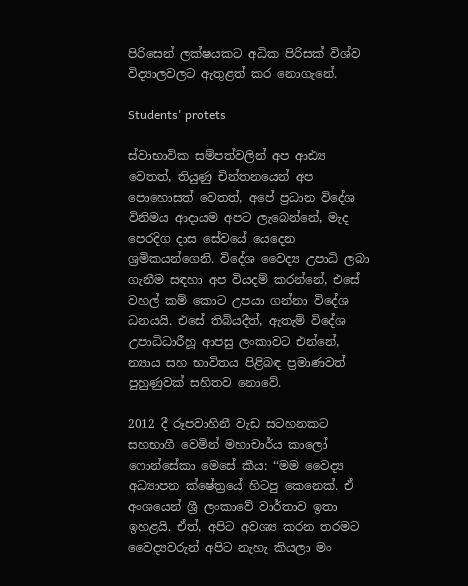පිරිසෙන් ලක්ෂයකට අධික පිරිසක් විශ්ව විද්‍යාලවලට ඇතුළත් කර නොගැනේ.

Students' protets

ස්වාභාවික සම්පත්වලින් අප ආඪ්‍ය වෙතත්, තියුණු චින්තනයෙන් අප පොහොසත් වෙතත්, අපේ ප්‍රධාන විදේශ විනිමය ආදායම අපට ලැබෙන්නේ, මැද පෙරදිග දාස සේවයේ යෙදෙන ශ්‍රමිකයන්ගෙනි. විදේශ වෛද්‍ය උපාධි ලබා ගැනීම සඳහා අප වියදම් කරන්නේ, එසේ වහල් කම් කොට උපයා ගන්නා විදේශ ධනයයි. එසේ තිබියදීත්, ඇතැම් විදේශ උපාධිධාරීහූ ආපසු ලංකාවට එන්නේ, න්‍යාය සහ භාවිතය පිළිබඳ ප්‍රමාණවත් පුහුණුවක් සහිතව නොවේ.

2012 දී රූපවාහිනී වැඩ සටහනකට සහභාගී වෙමින් මහාචාර්ය කාලෝ ෆොන්සේකා මෙසේ කීය: ‘‘මම වෛද්‍ය අධ්‍යාපන ක්ෂේත්‍රයේ හිටපු කෙනෙක්. ඒ අංශයෙන් ශ්‍රී ලංකාවේ වාර්තාව ඉතා ඉහළයි. ඒත්, අපිට අවශ්‍ය කරන තරමට වෛද්‍යවරුන් අපිට නැහැ කියලා මං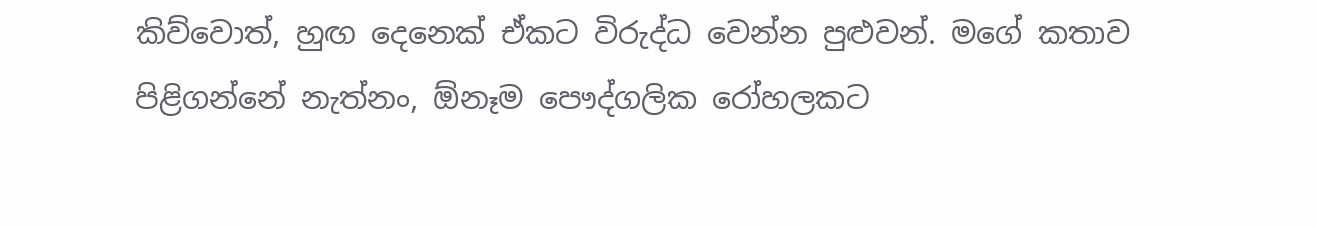කිව්වොත්, හුඟ දෙනෙක් ඒකට විරුද්ධ වෙන්න පුළුවන්. මගේ කතාව පිළිගන්නේ නැත්නං, ඕනෑම පෞද්ගලික රෝහලකට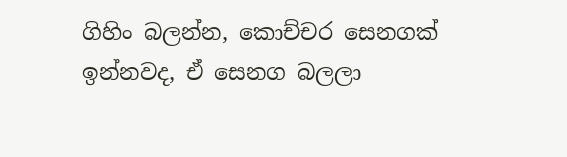ගිහිං බලන්න, කොච්චර සෙනගක් ඉන්නවද, ඒ සෙනග බලලා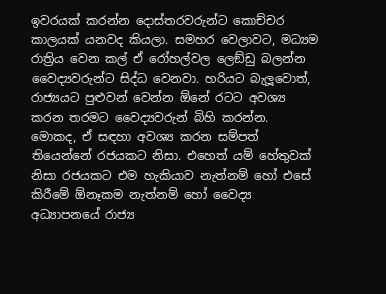ඉවරයක් කරන්න දොස්තරවරුන්ට කොච්චර කාලයක් යනවද කියලා. සමහර වෙලාවට, මධ්‍යම රාත්‍රිය වෙන කල් ඒ රෝහල්වල ලෙඞ්ඩු බලන්න වෛද්‍යවරුන්ට සිද්ධ වෙනවා. හරියට බැලූවොත්, රාජ්‍යයට පුළුවන් වෙන්න ඕනේ රටට අවශ්‍ය කරන තරමට වෛද්‍යවරුන් බිහි කරන්න. මොකද, ඒ සඳහා අවශ්‍ය කරන සම්පත් තියෙන්නේ රජයකට නිසා. එහෙත් යම් හේතුවක් නිසා රජයකට එම හැකියාව නැත්නම් හෝ එසේ කිරීමේ ඕනෑකම නැත්නම් හෝ වෛද්‍ය අධ්‍යාපනයේ රාජ්‍ය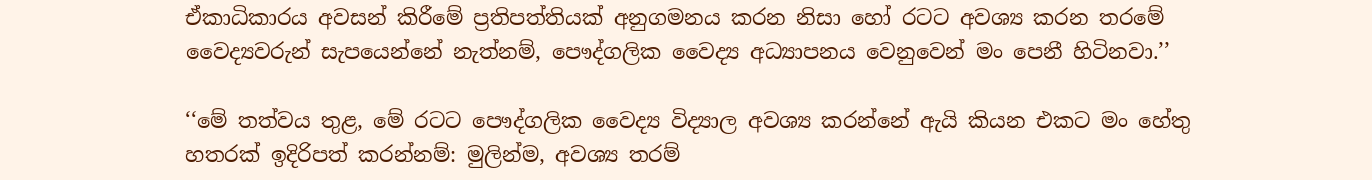ඒකාධිකාරය අවසන් කිරීමේ ප්‍රතිපත්තියක් අනුගමනය කරන නිසා හෝ රටට අවශ්‍ය කරන තරමේ වෛද්‍යවරුන් සැපයෙන්නේ නැත්නම්, පෞද්ගලික වෛද්‍ය අධ්‍යාපනය වෙනුවෙන් මං පෙනී හිටිනවා.’’

‘‘මේ තත්වය තුළ, මේ රටට පෞද්ගලික වෛද්‍ය විද්‍යාල අවශ්‍ය කරන්නේ ඇයි කියන එකට මං හේතු හතරක් ඉදිරිපත් කරන්නම්: මුලින්ම, අවශ්‍ය තරම්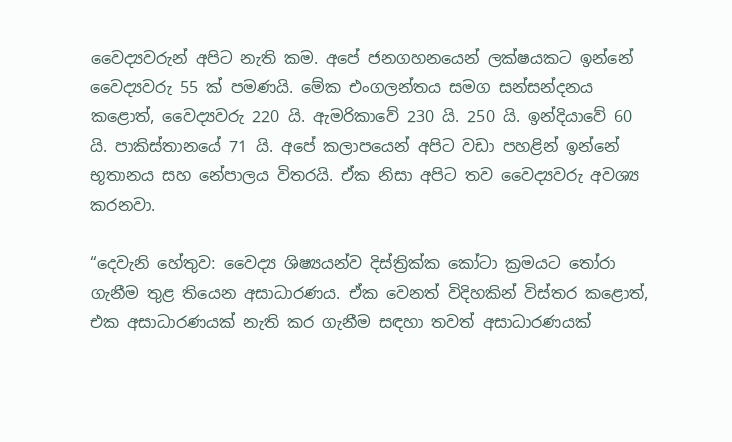වෛද්‍යවරුන් අපිට නැති කම. අපේ ජනගහනයෙන් ලක්ෂයකට ඉන්නේ වෛද්‍යවරු 55 ක් පමණයි. මේක එංගලන්තය සමග සන්සන්දනය කළොත්, වෛද්‍යවරු 220 යි. ඇමරිකාවේ 230 යි. 250 යි. ඉන්දියාවේ 60 යි. පාකිස්තානයේ 71 යි. අපේ කලාපයෙන් අපිට වඩා පහළින් ඉන්නේ භූතානය සහ නේපාලය විතරයි. ඒක නිසා අපිට තව වෛද්‍යවරු අවශ්‍ය කරනවා.

“දෙවැනි හේතුව: වෛද්‍ය ශිෂ්‍යයන්ව දිස්ත්‍රික්ක කෝටා ක්‍රමයට තෝරා ගැනීම තුළ තියෙන අසාධාරණය. ඒක වෙනත් විදිහකින් විස්තර කළොත්, එක අසාධාරණයක් නැති කර ගැනීම සඳහා තවත් අසාධාරණයක්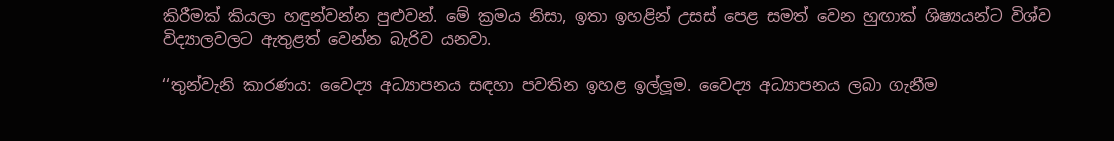කිරීමක් කියලා හඳුන්වන්න පුළුවන්. මේ ක්‍රමය නිසා, ඉතා ඉහළින් උසස් පෙළ සමත් වෙන හුඟාක් ශිෂ්‍යයන්ට විශ්ව විද්‍යාලවලට ඇතුළත් වෙන්න බැරිව යනවා.

‘‘තුන්වැනි කාරණය: වෛද්‍ය අධ්‍යාපනය සඳහා පවතින ඉහළ ඉල්ලූම. වෛද්‍ය අධ්‍යාපනය ලබා ගැනීම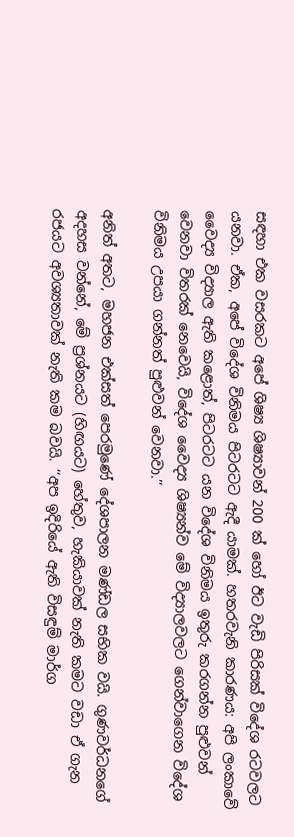සඳහා එක වසරකට අපේ ශිෂ්‍ය ශිෂ්‍යාවන් 200 ක් හෝ ඊට වැඩි පිරිසක් විදේශ රටවලට යනවා. ඒක, අපේ විදේශ විනිමය පිටරටට ඇදී යාමක්. හතරවැනි කාරණය: අපි ලංකාවේ වෛද්‍ය විද්‍යාල ඇති කළොත්, පිටරටට යන විදේශ විනිමය ඉතුරු කරගන්න පුළුවන් වෙනවා විතරක් නෙවෙයි, විදේශ වෛද්‍ය ශිෂ්‍යන්ව මේ විද්‍යාලවලට ගෙන්වාගෙන විදේශ විනිමය උපයා ගන්නත් පුළුවන් වෙනවා.’’

අනිත් අතට, මහජන එක්සත් පෙරමුණේ දේශපාලන මණ්ඩල සභික වයි. ගුණවර්ධනගේ අදහස වන්නේ, මේ ප්‍රශ්නයට (හිඟයට) හේතුව, හැකියාවක් නැති කමට වඩා ඒ ගැන රජයට අවශ්‍යතාවක් නැති කම බවයි. ‘‘අප ඉදිරියේ ඇති විසඳුම් මාර්ග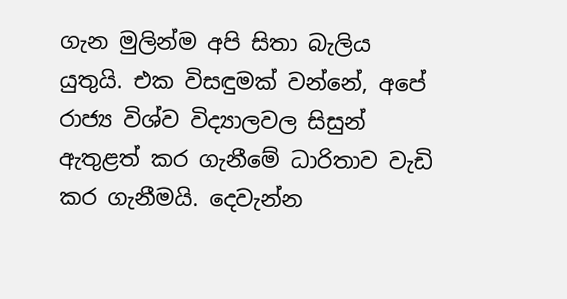ගැන මුලින්ම අපි සිතා බැලිය යුතුයි. එක විසඳුමක් වන්නේ, අපේ රාජ්‍ය විශ්ව විද්‍යාලවල සිසුන් ඇතුළත් කර ගැනීමේ ධාරිතාව වැඩි කර ගැනීමයි. දෙවැන්න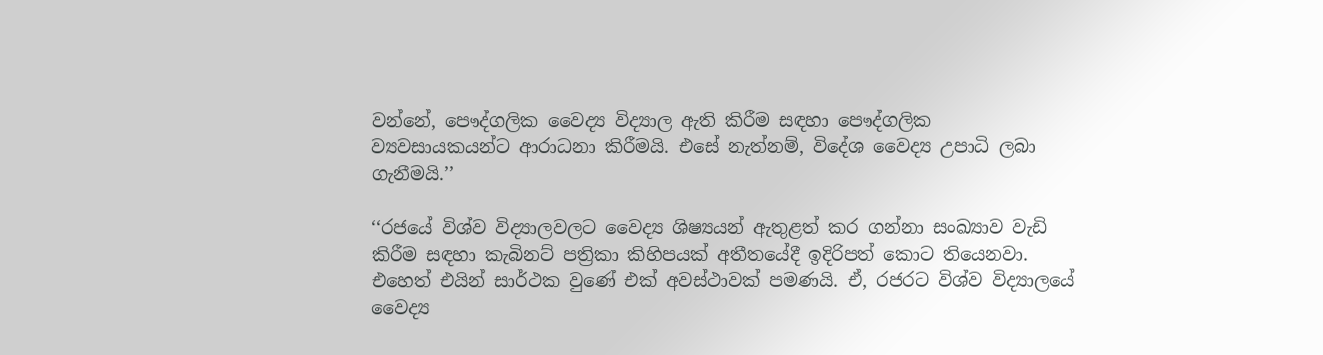වන්නේ, පෞද්ගලික වෛද්‍ය විද්‍යාල ඇති කිරීම සඳහා පෞද්ගලික ව්‍යවසායකයන්ට ආරාධනා කිරීමයි. එසේ නැත්නම්, විදේශ වෛද්‍ය උපාධි ලබා ගැනීමයි.’’

‘‘රජයේ විශ්ව විද්‍යාලවලට වෛද්‍ය ශිෂ්‍යයන් ඇතුළත් කර ගන්නා සංඛ්‍යාව වැඩි කිරීම සඳහා කැබිනට් පත්‍රිකා කිහිපයක් අතීතයේදී ඉදිරිපත් කොට තියෙනවා. එහෙත් එයින් සාර්ථක වුණේ එක් අවස්ථාවක් පමණයි. ඒ, රජරට විශ්ව විද්‍යාලයේ වෛද්‍ය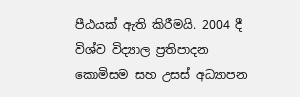පීඨයක් ඇති කිරීමයි. 2004 දී විශ්ව විද්‍යාල ප්‍රතිපාදන කොමිසම සහ උසස් අධ්‍යාපන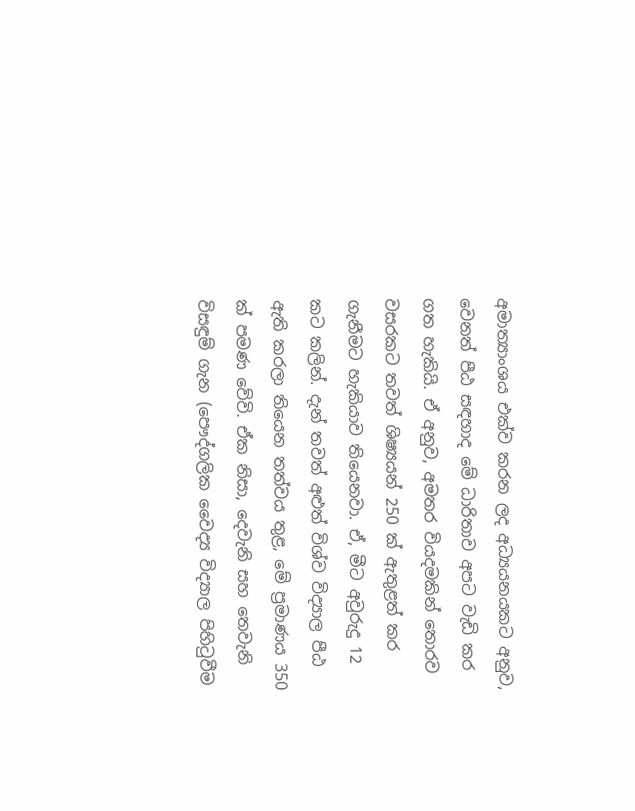අමාත්‍යාංශය එක්ව කරන ලද අධ්‍යයනයකට අනුව, වෙනත් පීඨ සඳහාද මේ ධාරිතාව අපට වැඩි කර ගත හැකියි. ඒ අනුව, අමතර වියදමකින් තොරව වසරකට තවත් ශිෂ්‍යයන් 250 ක් ඇතුළත් කර ගැනීමට හැකියාව තියෙනවා. ඒ, මීට අවුරුදු 12 කට කලින්. දැන් තවත් අළුත් විශ්ව විද්‍යාල පීඨ ඇති කරලා තියෙන තත්වය තුළ, මේ ප්‍රමාණය 350 ක් පමණ වේවි. ඒක නිසා, දෙවැනි සහ තෙවැනි විසඳුම් ගැන (පෞද්ගලික වෛද්‍ය විද්‍යාල පිහිටුවීම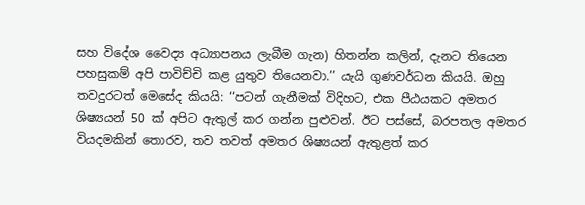සහ විදේශ වෛද්‍ය අධ්‍යාපනය ලැබීම ගැන) හිතන්න කලින්, දැනට තියෙන පහසුකම් අපි පාවිච්චි කළ යුතුව තියෙනවා.’’ යැයි ගුණවර්ධන කියයි. ඔහු තවදුරටත් මෙසේද කියයි: ‘‘පටන් ගැනීමක් විදිහට, එක පීඨයකට අමතර ශිෂ්‍යයන් 50 ක් අපිට ඇතුල් කර ගන්න පුළුවන්. ඊට පස්සේ, බරපතල අමතර වියදමකින් තොරව, තව තවත් අමතර ශිෂ්‍යයන් ඇතුළත් කර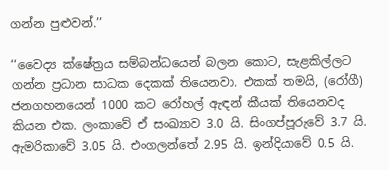ගන්න පුළුවන්.’’

‘‘වෛද්‍ය ක්ෂේත්‍රය සම්බන්ධයෙන් බලන කොට, සැළකිල්ලට ගන්න ප්‍රධාන සාධක දෙකක් තියෙනවා. එකක් තමයි, (රෝගී) ජනගහනයෙන් 1000 කට රෝහල් ඇඳන් කීයක් තියෙනවද කියන එක. ලංකාවේ ඒ සංඛ්‍යාව 3.0 යි. සිංගප්පූරුවේ 3.7 යි. ඇමරිකාවේ 3.05 යි. එංගලන්තේ 2.95 යි. ඉන්දියාවේ 0.5 යි.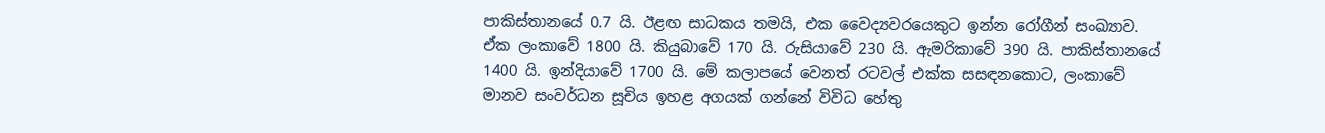පාකිස්තානයේ 0.7 යි. ඊළඟ සාධකය තමයි, එක වෛද්‍යවරයෙකුට ඉන්න රෝගීන් සංඛ්‍යාව. ඒක ලංකාවේ 1800 යි. කියුබාවේ 170 යි. රුසියාවේ 230 යි. ඇමරිකාවේ 390 යි. පාකිස්තානයේ 1400 යි. ඉන්දියාවේ 1700 යි. මේ කලාපයේ වෙනත් රටවල් එක්ක සසඳනකොට, ලංකාවේ මානව සංවර්ධන සූචිය ඉහළ අගයක් ගන්නේ විවිධ හේතු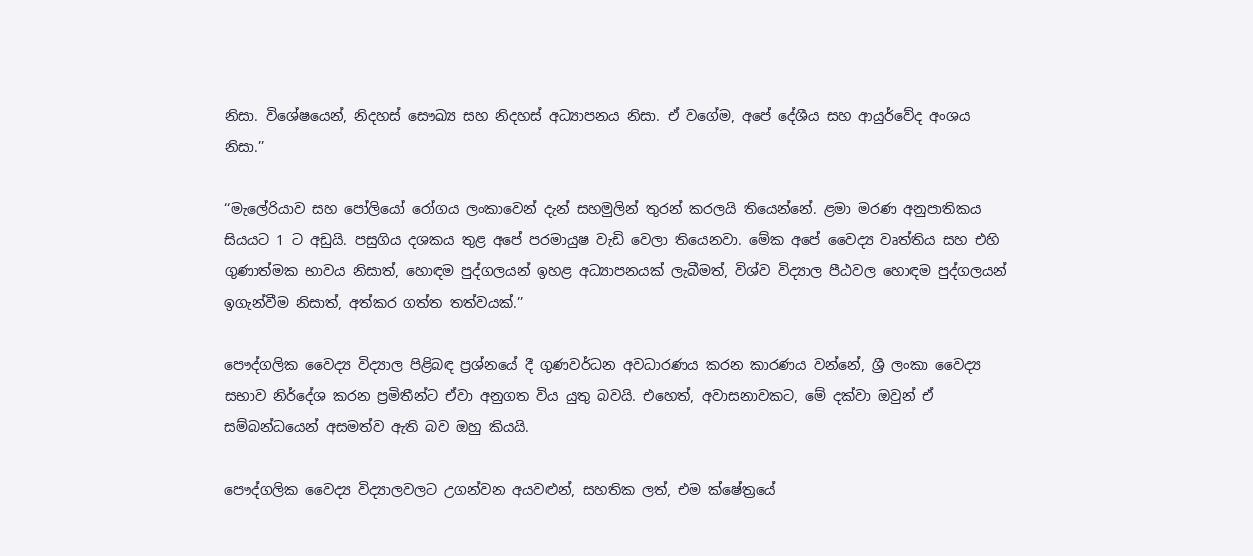නිසා. විශේෂයෙන්, නිදහස් සෞඛ්‍ය සහ නිදහස් අධ්‍යාපනය නිසා. ඒ වගේම, අපේ දේශීය සහ ආයුර්වේද අංශය නිසා.’’

‘‘මැලේරියාව සහ පෝලියෝ රෝගය ලංකාවෙන් දැන් සහමුලින් තුරන් කරලයි තියෙන්නේ. ළමා මරණ අනුපාතිකය සියයට 1 ට අඩුයි. පසුගිය දශකය තුළ අපේ පරමායුෂ වැඩි වෙලා තියෙනවා. මේක අපේ වෛද්‍ය වෘත්තිය සහ එහි ගුණාත්මක භාවය නිසාත්, හොඳම පුද්ගලයන් ඉහළ අධ්‍යාපනයක් ලැබීමත්, විශ්ව විද්‍යාල පීඨවල හොඳම පුද්ගලයන් ඉගැන්වීම නිසාත්, අත්කර ගත්ත තත්වයක්.’’

පෞද්ගලික වෛද්‍ය විද්‍යාල පිළිබඳ ප්‍රශ්නයේ දී ගුණවර්ධන අවධාරණය කරන කාරණය වන්නේ, ශ්‍රී ලංකා වෛද්‍ය සභාව නිර්දේශ කරන ප්‍රමිතීන්ට ඒවා අනුගත විය යුතු බවයි. එහෙත්, අවාසනාවකට, මේ දක්වා ඔවුන් ඒ සම්බන්ධයෙන් අසමත්ව ඇති බව ඔහු කියයි.

පෞද්ගලික වෛද්‍ය විද්‍යාලවලට උගන්වන අයවළුන්, සහතික ලත්, එම ක්ෂේත්‍රයේ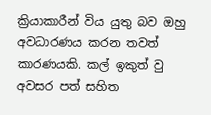ක්‍රියාකාරීන් විය යුතු බව ඔහු අවධාරණය කරන තවත් කාරණයකි. කල් ඉකුත් වු අවසර පත් සහිත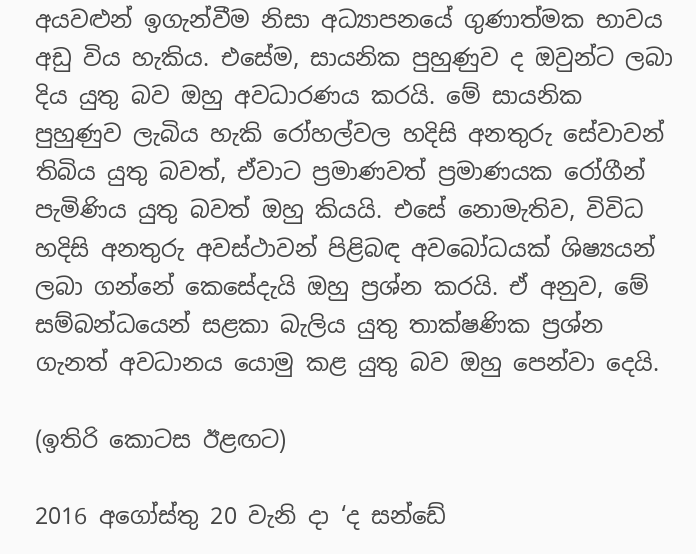අයවළුන් ඉගැන්වීම නිසා අධ්‍යාපනයේ ගුණාත්මක භාවය අඩු විය හැකිය. එසේම, සායනික පුහුණුව ද ඔවුන්ට ලබා දිය යුතු බව ඔහු අවධාරණය කරයි. මේ සායනික පුහුණුව ලැබිය හැකි රෝහල්වල හදිසි අනතුරු සේවාවන් තිබිය යුතු බවත්, ඒවාට ප්‍රමාණවත් ප්‍රමාණයක රෝගීන් පැමිණිය යුතු බවත් ඔහු කියයි. එසේ නොමැතිව, විවිධ හදිසි අනතුරු අවස්ථාවන් පිළිබඳ අවබෝධයක් ශිෂ්‍යයන් ලබා ගන්නේ කෙසේදැයි ඔහු ප්‍රශ්න කරයි. ඒ අනුව, මේ සම්බන්ධයෙන් සළකා බැලිය යුතු තාක්ෂණික ප්‍රශ්න ගැනත් අවධානය යොමු කළ යුතු බව ඔහු පෙන්වා දෙයි.

(ඉතිරි කොටස ඊළඟට)

2016 අගෝස්තු 20 වැනි දා ‘ද සන්ඩේ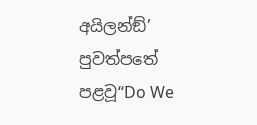අයිලන්ඞ්’ පුවත්පතේ පළවූ“Do We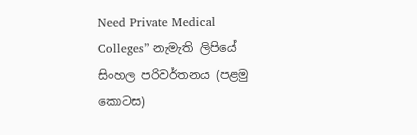Need Private Medical Colleges” නැමැති ලිපියේ සිංහල පරිවර්තනය (පළමු කොටස)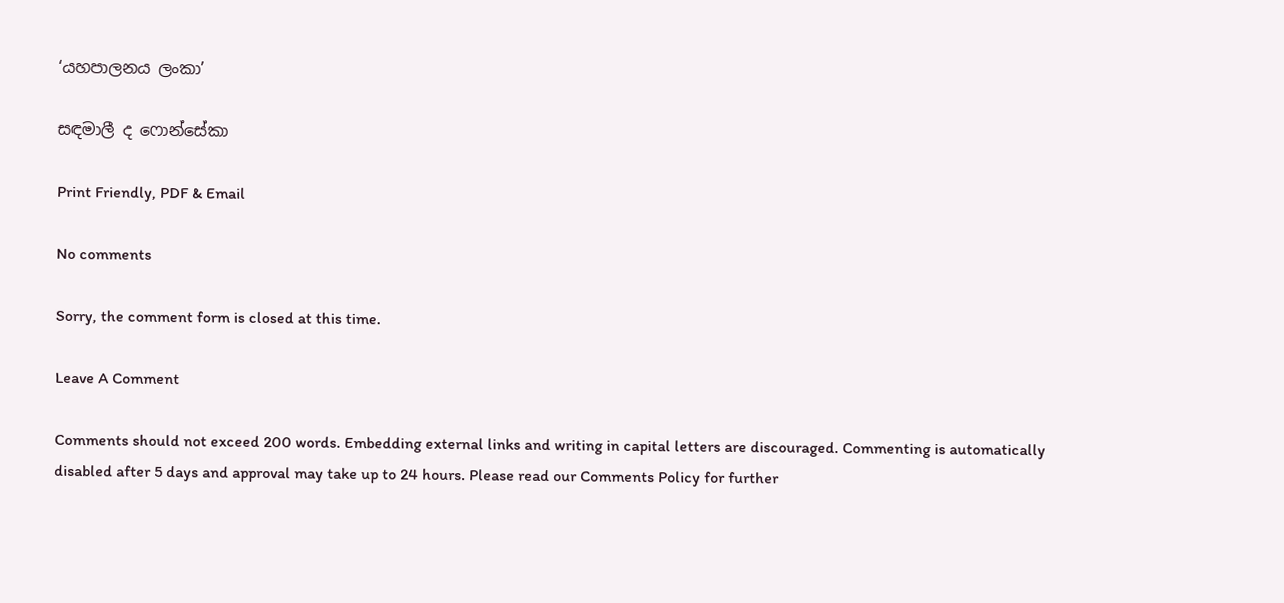‘යහපාලනය ලංකා’

සඳමාලී ද ෆොන්සේකා

Print Friendly, PDF & Email

No comments

Sorry, the comment form is closed at this time.

Leave A Comment

Comments should not exceed 200 words. Embedding external links and writing in capital letters are discouraged. Commenting is automatically disabled after 5 days and approval may take up to 24 hours. Please read our Comments Policy for further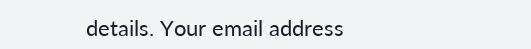details. Your email address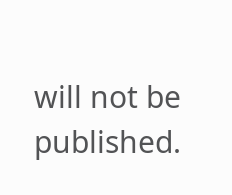will not be published.